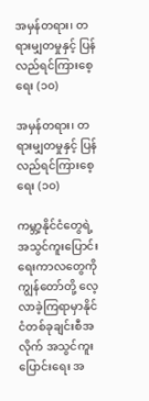အမှန်တရား၊ တရားမျှတမှုနှင့် ပြန်လည်ရင်ကြားစေ့ရေး (၁၀)

အမှန်တရား၊ တရားမျှတမှုနှင့် ပြန်လည်ရင်ကြားစေ့ရေး (၁၀)

ကမ္ဘာ့နိုင်ငံတွေရဲ့ အသွင်ကူးပြောင်းရေးကာလတွေကို ကျွန်တော်တို့ လေ့လာခဲ့ကြရာမှာနိုင်ငံတစ်ခုချင်းစီအလိုက် အသွင်ကူးပြောင်းရေး အ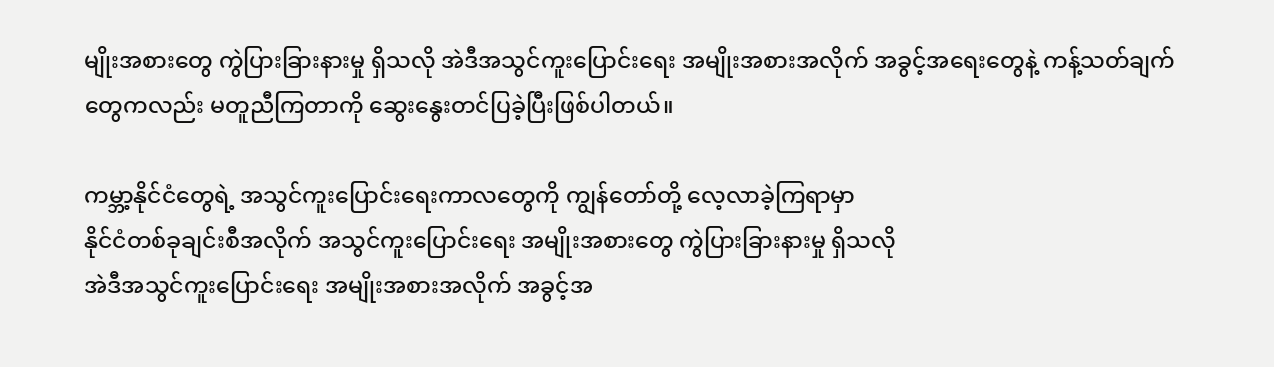မျိုးအစားတွေ ကွဲပြားခြားနားမှု ရှိသလို အဲဒီအသွင်ကူးပြောင်းရေး အမျိုးအစားအလိုက် အခွင့်အရေးတွေနဲ့ ကန့်သတ်ချက်တွေကလည်း မတူညီကြတာကို ဆွေးနွေးတင်ပြခဲ့ပြီးဖြစ်ပါတယ်။

ကမ္ဘာ့နိုင်ငံတွေရဲ့ အသွင်ကူးပြောင်းရေးကာလတွေကို ကျွန်တော်တို့ လေ့လာခဲ့ကြရာမှာ
နိုင်ငံတစ်ခုချင်းစီအလိုက် အသွင်ကူးပြောင်းရေး အမျိုးအစားတွေ ကွဲပြားခြားနားမှု ရှိသလို
အဲဒီအသွင်ကူးပြောင်းရေး အမျိုးအစားအလိုက် အခွင့်အ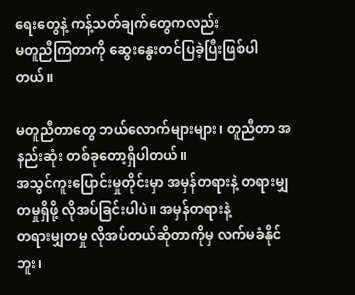ရေးတွေနဲ့ ကန့်သတ်ချက်တွေကလည်း
မတူညီကြတာကို ဆွေးနွေးတင်ပြခဲ့ပြီးဖြစ်ပါတယ်။

မတူညီတာတွေ ဘယ်လောက်များများ၊ တူညီတာ အနည်းဆုံး တစ်ခုတော့ရှိပါတယ်။
အသွင်ကူးပြောင်းမှုတိုင်းမှာ အမှန်တရားနဲ့ တရားမျှတမှုရှိဖို့ လိုအပ်ခြင်းပါပဲ။ အမှန်တရားနဲ့
တရားမျှတမှု လိုအပ်တယ်ဆိုတာကိုမှ လက်မခံနိုင်ဘူး၊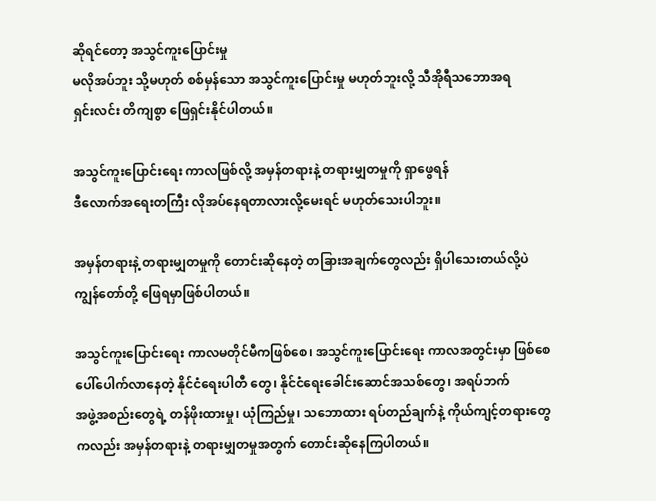ဆိုရင်တော့ အသွင်ကူးပြောင်းမှု
မလိုအပ်ဘူး သို့မဟုတ် စစ်မှန်သော အသွင်ကူးပြောင်းမှု မဟုတ်ဘူးလို့ သီအိုရီသဘောအရ
ရှင်းလင်း တိကျစွာ ဖြေရှင်းနိုင်ပါတယ်။

အသွင်ကူးပြောင်းရေး ကာလဖြစ်လို့ အမှန်တရားနဲ့ တရားမျှတမှုကို ရှာဖွေရန်
ဒီလောက်အရေးတကြီး လိုအပ်နေရတာလားလို့မေးရင် မဟုတ်သေးပါဘူး။

အမှန်တရားနဲ့ တရားမျှတမှုကို တောင်းဆိုနေတဲ့ တခြားအချက်တွေလည်း ရှိပါသေးတယ်လို့ပဲ
ကျွန်တော်တို့ ဖြေရမှာဖြစ်ပါတယ်။

အသွင်ကူးပြောင်းရေး ကာလမတိုင်မီကဖြစ်စေ၊ အသွင်ကူးပြောင်းရေး ကာလအတွင်းမှာ ဖြစ်စေ
ပေါ်ပေါက်လာနေတဲ့ နိုင်ငံရေးပါတီ တွေ၊ နိုင်ငံရေးခေါင်းဆောင်အသစ်တွေ၊ အရပ်ဘက်
အဖွဲ့အစည်းတွေရဲ့ တန်ဖိုးထားမှု၊ ယုံကြည်မှု၊ သဘောထား ရပ်တည်ချက်နဲ့ ကိုယ်ကျင့်တရားတွေ
ကလည်း အမှန်တရားနဲ့ တရားမျှတမှုအတွက် တောင်းဆိုနေကြပါတယ်။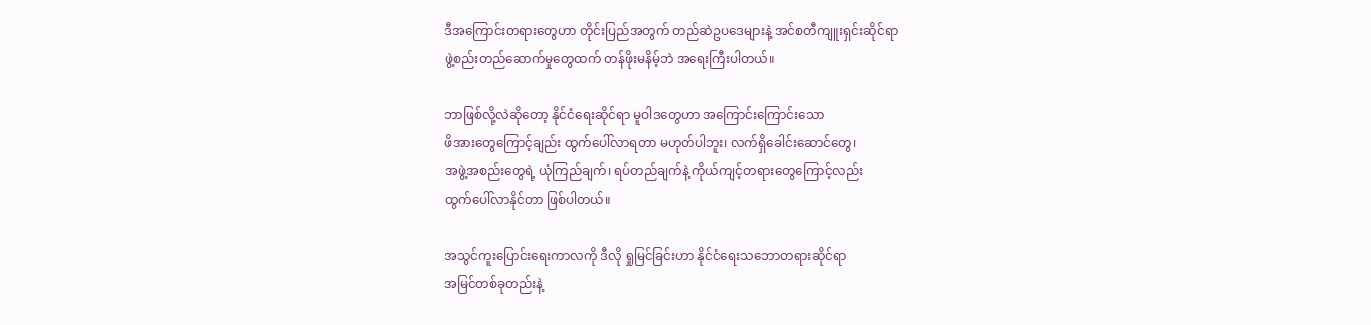ဒီအကြောင်းတရားတွေဟာ တိုင်းပြည်အတွက် တည်ဆဲဥပဒေများနဲ့ အင်စတီကျူးရှင်းဆိုင်ရာ
ဖွဲ့စည်းတည်ဆောက်မှုတွေထက် တန်ဖိုးမနိမ့်ဘဲ အရေးကြီးပါတယ်။

ဘာဖြစ်လို့လဲဆိုတော့ နိုင်ငံရေးဆိုင်ရာ မူဝါဒတွေဟာ အကြောင်းကြောင်းသော
ဖိအားတွေကြောင့်ချည်း ထွက်ပေါ်လာရတာ မဟုတ်ပါဘူး၊ လက်ရှိခေါင်းဆောင်တွေ၊
အဖွဲ့အစည်းတွေရဲ့ ယုံကြည်ချက်၊ ရပ်တည်ချက်နဲ့ ကိုယ်ကျင့်တရားတွေကြောင့်လည်း
ထွက်ပေါ်လာနိုင်တာ ဖြစ်ပါတယ်။

အသွင်ကူးပြောင်းရေးကာလကို ဒီလို ရှုမြင်ခြင်းဟာ နိုင်ငံရေးသဘောတရားဆိုင်ရာ
အမြင်တစ်ခုတည်းနဲ့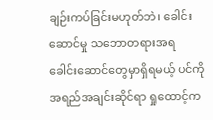ချဉ်းကပ်ခြင်းမဟုတ်ဘဲ၊ ခေါင်းဆောင်မှု သဘောတရားအရ
ခေါင်းဆောင်တွေမှာရှိရမယ့် ပင်ကိုအရည်အချင်းဆိုင်ရာ ရှုထောင့်က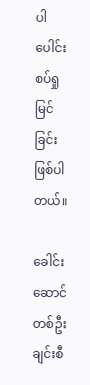ပါ ပေါင်းစပ်ရှုမြင်ခြင်း
ဖြစ်ပါတယ်။

ခေါင်းဆောင်တစ်ဦးချင်းစီ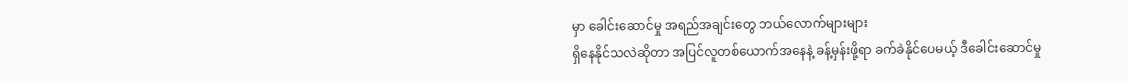မှာ ခေါင်းဆောင်မှု အရည်အချင်းတွေ ဘယ်လောက်များများ
ရှိနေနိုင်သလဲဆိုတာ အပြင်လူတစ်ယောက်အနေနဲ့ ခန့်မှန်းဖို့ရာ ခက်ခဲနိုင်ပေမယ့် ဒီခေါင်းဆောင်မှု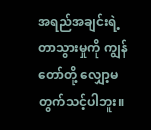အရည်အချင်းရဲ့ တာသွားမှုကို ကျွန်တော်တို့ လျှော့မတွက်သင့်ပါဘူး။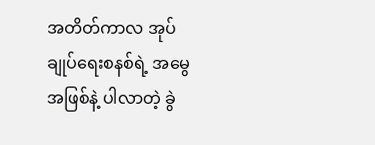အတိတ်ကာလ အုပ်ချုပ်ရေးစနစ်ရဲ့ အမွေအဖြစ်နဲ့ ပါလာတဲ့ ခွဲ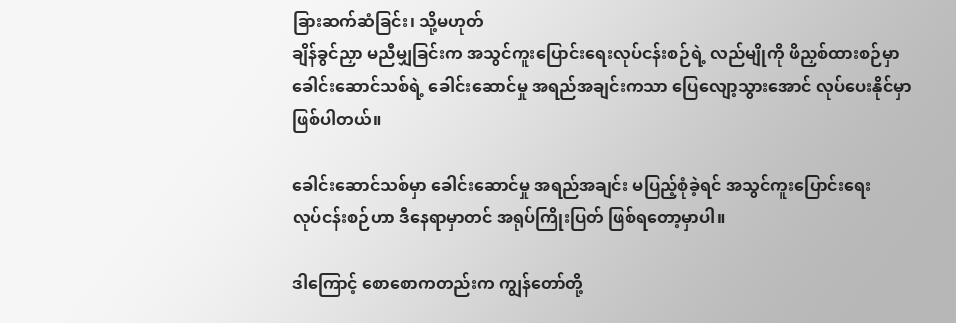ခြားဆက်ဆံခြင်း၊ သို့မဟုတ်
ချိန်ခွင်ညှာ မညီမျှခြင်းက အသွင်ကူးပြောင်းရေးလုပ်ငန်းစဉ်ရဲ့ လည်မျိုကို ဖိညှစ်ထားစဉ်မှာ
ခေါင်းဆောင်သစ်ရဲ့ ခေါင်းဆောင်မှု အရည်အချင်းကသာ ပြေလျော့သွားအောင် လုပ်ပေးနိုင်မှာ
ဖြစ်ပါတယ်။

ခေါင်းဆောင်သစ်မှာ ခေါင်းဆောင်မှု အရည်အချင်း မပြည့်စုံခဲ့ရင် အသွင်ကူးပြောင်းရေး
လုပ်ငန်းစဉ်ဟာ ဒီနေရာမှာတင် အရုပ်ကြိုးပြတ် ဖြစ်ရတော့မှာပါ။

ဒါကြောင့် စောစောကတည်းက ကျွန်တော်တို့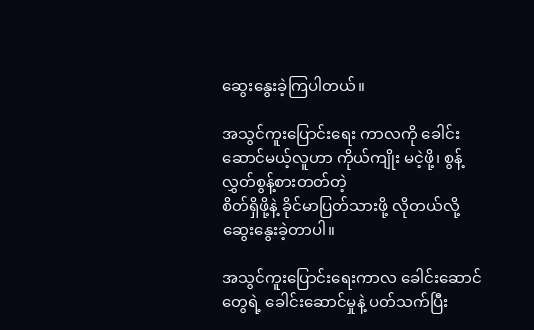ဆွေးနွေးခဲ့ကြပါတယ်။

အသွင်ကူးပြောင်းရေး ကာလကို ခေါင်းဆောင်မယ့်လူဟာ ကိုယ်ကျိုး မငဲ့ဖို့၊ စွန့်လွှတ်စွန့်စားတတ်တဲ့
စိတ်ရှိဖို့နဲ့ ခိုင်မာပြတ်သားဖို့ လိုတယ်လို့ ဆွေးနွေးခဲ့တာပါ။

အသွင်ကူးပြောင်းရေးကာလ ခေါင်းဆောင်တွေရဲ့ ခေါင်းဆောင်မှုနဲ့ ပတ်သက်ပြီး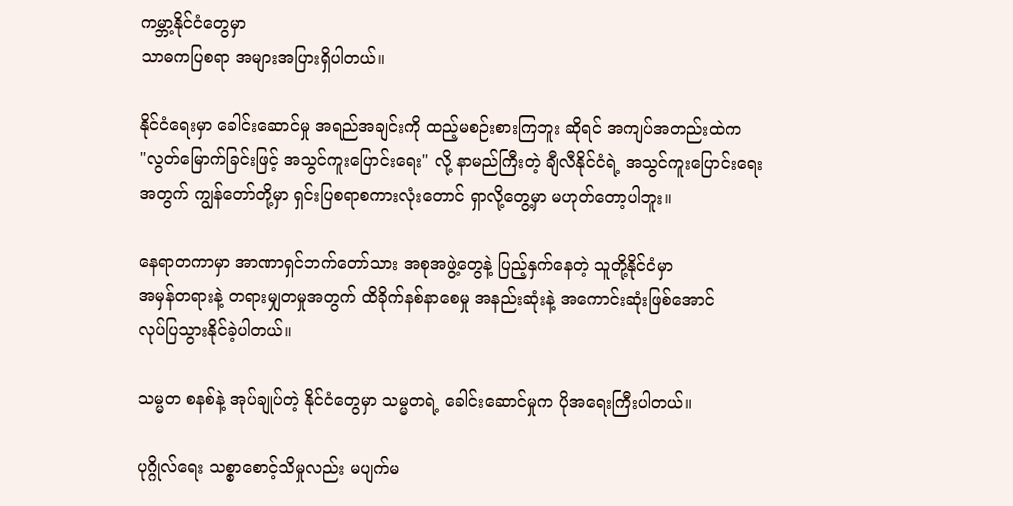ကမ္ဘာ့နိုင်ငံတွေမှာ
သာဓကပြစရာ အများအပြားရှိပါတယ်။

နိုင်ငံရေးမှာ ခေါင်းဆောင်မှု အရည်အချင်းကို ထည့်မစဉ်းစားကြဘူး ဆိုရင် အကျပ်အတည်းထဲက
"လွတ်မြောက်ခြင်းဖြင့် အသွင်ကူးပြောင်းရေး" လို့ နာမည်ကြီးတဲ့ ချီလီနိုင်ငံရဲ့ အသွင်ကူးပြောင်းရေး
အတွက် ကျွန်တော်တို့မှာ ရှင်းပြစရာစကားလုံးတောင် ရှာလို့တွေ့မှာ မဟုတ်တော့ပါဘူး။

နေရာတကာမှာ အာဏာရှင်ဘက်တော်သား အစုအဖွဲ့တွေနဲ့ ပြည့်နှက်နေတဲ့ သူတို့နိုင်ငံမှာ
အမှန်တရားနဲ့ တရားမျှတမှုအတွက် ထိခိုက်နစ်နာစေမှု အနည်းဆုံးနဲ့ အကောင်းဆုံးဖြစ်အောင်
လုပ်ပြသွားနိုင်ခဲ့ပါတယ်။

သမ္မတ စနစ်နဲ့ အုပ်ချုပ်တဲ့ နိုင်ငံတွေမှာ သမ္မတရဲ့ ခေါင်းဆောင်မှုက ပိုအရေးကြီးပါတယ်။

ပုဂ္ဂိုလ်ရေး သစ္စာစောင့်သိမှုလည်း မပျက်မ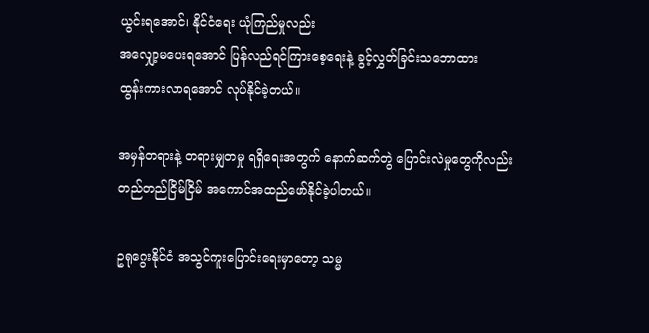ယွင်းရအောင်၊ နိုင်ငံရေး ယုံကြည်မှုလည်း
အလျှော့မပေးရအောင် ပြန်လည်ရင်ကြားစေ့ရေးနဲ့ ခွင့်လွှတ်ခြင်းသဘောထား
ထွန်းကားလာရအောင် လုပ်နိုင်ခဲ့တယ်။

အမှန်တရားနဲ့ တရားမျှတမှု ရရှိရေးအတွက် နောက်ဆက်တွဲ ပြောင်းလဲမှုတွေကိုလည်း
တည်တည်ငြိမ်ငြိမ် အကောင်အထည်ဖော်နိုင်ခဲ့ပါတယ်။

ဥရုဂွေးနိုင်ငံ အသွင်ကူးပြောင်းရေးမှာတော့ သမ္မ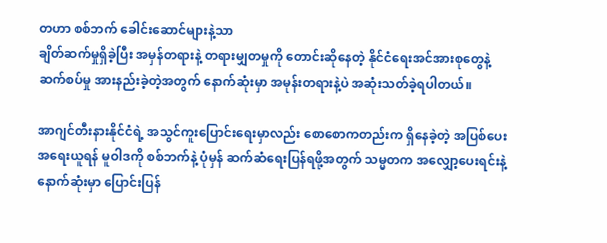တဟာ စစ်ဘက် ခေါင်းဆောင်များနဲ့သာ
ချိတ်ဆက်မှုရှိခဲ့ပြီး အမှန်တရားနဲ့ တရားမျှတမှုကို တောင်းဆိုနေတဲ့ နိုင်ငံရေးအင်အားစုတွေနဲ့
ဆက်စပ်မှု အားနည်းခဲ့တဲ့အတွက် နောက်ဆုံးမှာ အမုန်းတရားနဲ့ပဲ အဆုံးသတ်ခဲ့ရပါတယ်။

အာဂျင်တီးနားနိုင်ငံရဲ့ အသွင်ကူးပြောင်းရေးမှာလည်း စောစောကတည်းက ရှိနေခဲ့တဲ့ အပြစ်ပေး
အရေးယူရန် မူဝါဒကို စစ်ဘက်နဲ့ ပုံမှန် ဆက်ဆံရေးပြန်ရဖို့အတွက် သမ္မတက အလျှော့ပေးရင်းနဲ့
နောက်ဆုံးမှာ ပြောင်းပြန်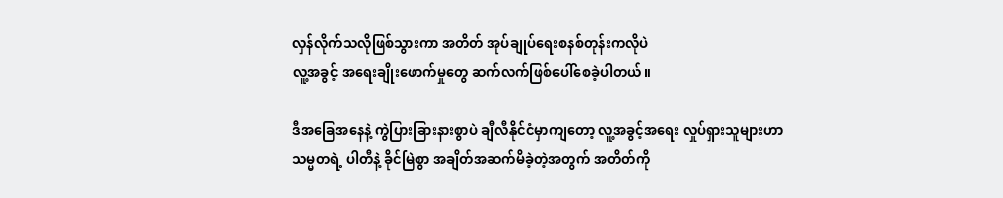လှန်လိုက်သလိုဖြစ်သွားကာ အတိတ် အုပ်ချုပ်ရေးစနစ်တုန်းကလိုပဲ
လူ့အခွင့် အရေးချိုးဖောက်မှုတွေ ဆက်လက်ဖြစ်ပေါ်စေခဲ့ပါတယ်။

ဒီအခြေအနေနဲ့ ကွဲပြားခြားနားစွာပဲ ချီလီနိုင်ငံမှာကျတော့ လူ့အခွင့်အရေး လှုပ်ရှားသူများဟာ
သမ္မတရဲ့ ပါတီနဲ့ ခိုင်မြဲစွာ အချိတ်အဆက်မိခဲ့တဲ့အတွက် အတိတ်ကို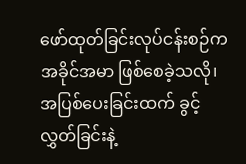ဖော်ထုတ်ခြင်းလုပ်ငန်းစဉ်က
အခိုင်အမာ ဖြစ်စေခဲ့သလို၊ အပြစ်ပေးခြင်းထက် ခွင့်လွှတ်ခြင်းနဲ့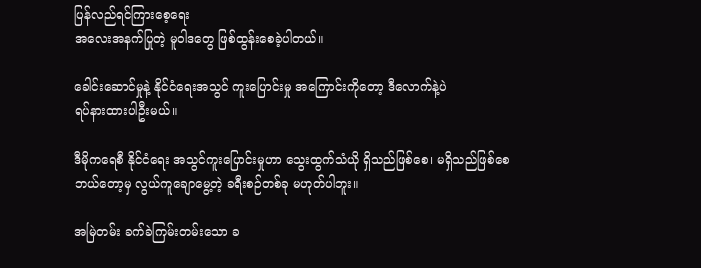ပြန်လည်ရင်ကြားစေ့ရေး
အလေးအနက်ပြုတဲ့ မူဝါဒတွေ ဖြစ်ထွန်းစေခဲ့ပါတယ်။

ခေါင်းဆောင်မှုနဲ့ နိုင်ငံရေးအသွင် ကူးပြောင်းမှု အကြောင်းကိုတော့ ဒီလောက်နဲ့ပဲ
ရပ်နားထားပါဦးမယ်။

ဒီမိုကရေစီ နိုင်ငံရေး အသွင်ကူးပြောင်းမှုဟာ သွေးထွက်သံယို ရှိသည်ဖြစ်စေ၊ မရှိသည်ဖြစ်စေ
ဘယ်တော့မှ လွယ်ကူချောမွေ့တဲ့ ခရီးစဉ်တစ်ခု မဟုတ်ပါဘူး။

အမြဲတမ်း ခက်ခဲကြမ်းတမ်းသော ခ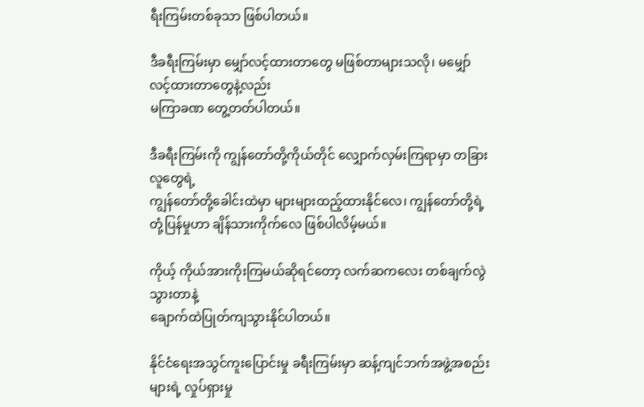ရီးကြမ်းတစ်ခုသာ ဖြစ်ပါတယ်။

ဒီခရီးကြမ်းမှာ မျှော်လင့်ထားတာတွေ မဖြစ်တာများသလို၊ မမျှော်လင့်ထားတာတွေနဲ့လည်း
မကြာခဏ တွေ့တတ်ပါတယ်။

ဒီခရီးကြမ်းကို ကျွန်တော်တို့ကိုယ်တိုင် လျှောက်လှမ်းကြရာမှာ တခြားလူတွေရဲ့
ကျွန်တော်တို့ခေါင်းထဲမှာ များများထည့်ထားနိုင်လေ၊ ကျွန်တော်တို့ရဲ့
တုံ့ပြန်မှုဟာ ချိန်သားကိုက်လေ ဖြစ်ပါလိမ့်မယ်။

ကိုယ့် ကိုယ်အားကိုးကြမယ်ဆိုရင်တော့ လက်ဆကလေး တစ်ချက်လွဲသွားတာနဲ့
ချောက်ထဲပြုတ်ကျသွားနိုင်ပါတယ်။

နိုင်ငံရေးအသွင်ကူးပြောင်းမှု ခရီးကြမ်းမှာ ဆန့်ကျင်ဘက်အဖွဲ့အစည်းများရဲ့ လှုပ်ရှားမှု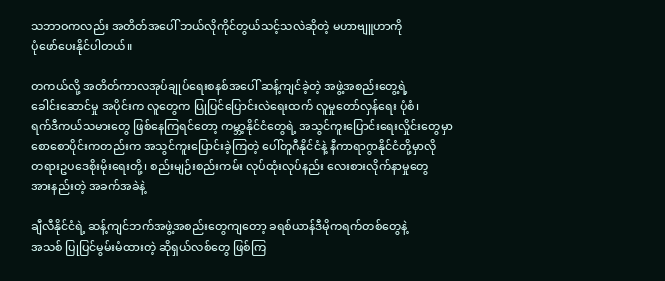သဘာဝကလည်း အတိတ်အပေါ် ဘယ်လိုကိုင်တွယ်သင့်သလဲဆိုတဲ့ မဟာဗျူဟာကို
ပုံဖော်ပေးနိုင်ပါတယ်။

တကယ်လို့ အတိတ်ကာလအုပ်ချုပ်ရေးစနစ်အပေါ် ဆန့်ကျင်ခဲ့တဲ့ အဖွဲ့အစည်းတွေ့ရဲ့
ခေါင်းဆောင်မှု အပိုင်းက လူတွေက ပြုပြင်ပြောင်းလဲရေးထက် လူမှုတော်လှန်ရေး ပုံစံ၊
ရက်ဒီကယ်သမားတွေ ဖြစ်နေကြရင်တော့ ကမ္ဘာ့နိုင်ငံတွေရဲ့ အသွင်ကူးပြောင်းရေးလှိုင်းတွေမှာ
စောစောပိုင်းကတည်းက အသွင်ကူးပြောင်းခဲ့ကြတဲ့ ပေါ်တူဂီနိုင်ငံနဲ့ နီကာရာဂွာနိုင်ငံတို့မှာလို
တရားဥပဒေစိုးမိုးရေးတို့၊ စည်းမျဉ်းစည်းကမ်း လုပ်ထုံးလုပ်နည်း လေးစားလိုက်နာမှုတွေ
အားနည်းတဲ့ အခက်အခဲနဲ့

ချီလီနိုင်ငံရဲ့ ဆန့်ကျင်ဘက်အဖွဲ့အစည်းတွေကျတော့ ခရစ်ယာန်ဒီမိုကရက်တစ်တွေနဲ့
အသစ် ပြုပြင်မွမ်းမံထားတဲ့ ဆိုရှယ်လစ်တွေ ဖြစ်ကြ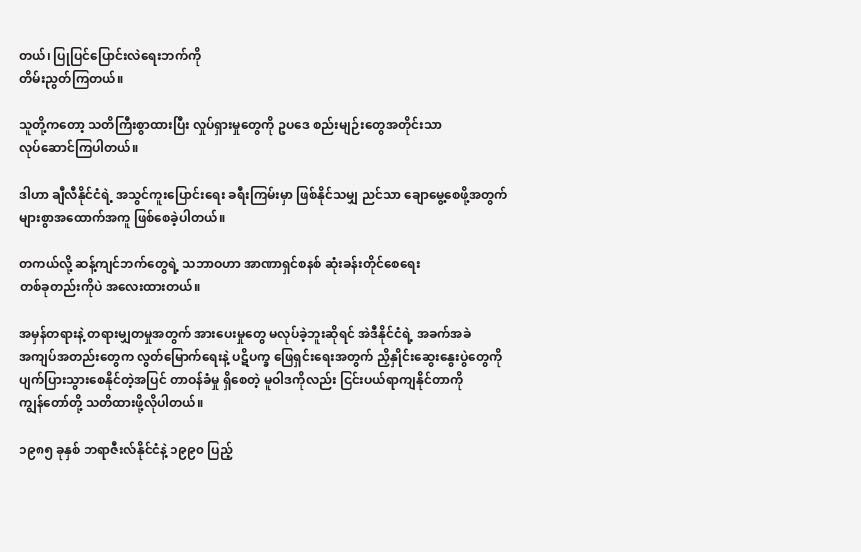တယ်၊ ပြုပြင်ပြောင်းလဲရေးဘက်ကို
တိမ်းညွတ်ကြတယ်။

သူတို့ကတော့ သတိကြီးစွာထားပြီး လှုပ်ရှားမှုတွေကို ဥပဒေ စည်းမျဉ်းတွေအတိုင်းသာ
လုပ်ဆောင်ကြပါတယ်။

ဒါဟာ ချီလီနိုင်ငံရဲ့ အသွင်ကူးပြောင်းရေး ခရီးကြမ်းမှာ ဖြစ်နိုင်သမျှ ညင်သာ ချောမွေ့စေဖို့အတွက်
များစွာအထောက်အကူ ဖြစ်စေခဲ့ပါတယ်။

တကယ်လို့ ဆန့်ကျင်ဘက်တွေရဲ့ သဘာဝဟာ အာဏာရှင်စနစ် ဆုံးခန်းတိုင်စေရေး
တစ်ခုတည်းကိုပဲ အလေးထားတယ်။

အမှန်တရားနဲ့ တရားမျှတမှုအတွက် အားပေးမှုတွေ မလုပ်ခဲ့ဘူးဆိုရင် အဲဒီနိုင်ငံရဲ့ အခက်အခဲ
အကျပ်အတည်းတွေက လွတ်မြောက်ရေးနဲ့ ပဋိပက္ခ ဖြေရှင်းရေးအတွက် ညှိနှိုင်းဆွေးနွေးပွဲတွေကို
ပျက်ပြားသွားစေနိုင်တဲ့အပြင် တာဝန်ခံမှု ရှိစေတဲ့ မူဝါဒကိုလည်း ငြင်းပယ်ရာကျနိုင်တာကို
ကျွန်တော်တို့ သတိထားဖို့လိုပါတယ်။

၁၉၈၅ ခုနှစ် ဘရာဇီးလ်နိုင်ငံနဲ့ ၁၉၉၀ ပြည့်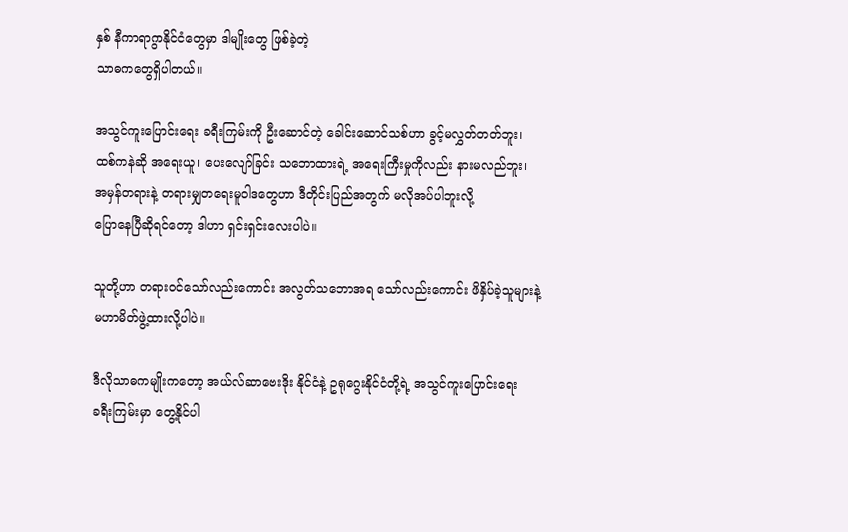နှစ် နီကာရာဂွာနိုင်ငံတွေမှာ ဒါမျိုးတွေ ဖြစ်ခဲ့တဲ့
သာဓကတွေရှိပါတယ်။

အသွင်ကူးပြောင်းရေး ခရီးကြမ်းကို ဦးဆောင်တဲ့ ခေါင်းဆောင်သစ်ဟာ ခွင့်မလွှတ်တတ်ဘူး၊
ထစ်ကနဲဆို အရေးယူ၊ ပေးလျော်ခြင်း သဘောထားရဲ့ အရေးကြီးမှုကိုလည်း နားမလည်ဘူး၊
အမှန်တရားနဲ့ တရားမျှတရေးမူဝါဒတွေဟာ ဒီတိုင်းပြည်အတွက် မလိုအပ်ပါဘူးလို့
ပြောနေပြီဆိုရင်တော့ ဒါဟာ ရှင်းရှင်းလေးပါပဲ။

သူတို့ဟာ တရားဝင်သော်လည်းကောင်း အလွတ်သဘောအရ သော်လည်းကောင်း ဖိနှိပ်ခဲ့သူများနဲ့
မဟာမိတ်ဖွဲ့ထားလို့ပါပဲ။

ဒီလိုသာဓကမျိုးကတော့ အယ်လ်ဆာဗေးဒိုး နိုင်ငံနဲ့ ဥရုဂွေးနိုင်ငံတို့ရဲ့ အသွင်ကူးပြောင်းရေး
ခရီးကြမ်းမှာ တွေ့နိုင်ပါ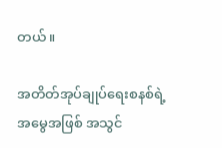တယ်။

အတိတ်အုပ်ချုပ်ရေးစနစ်ရဲ့ အမွေအဖြစ် အသွင်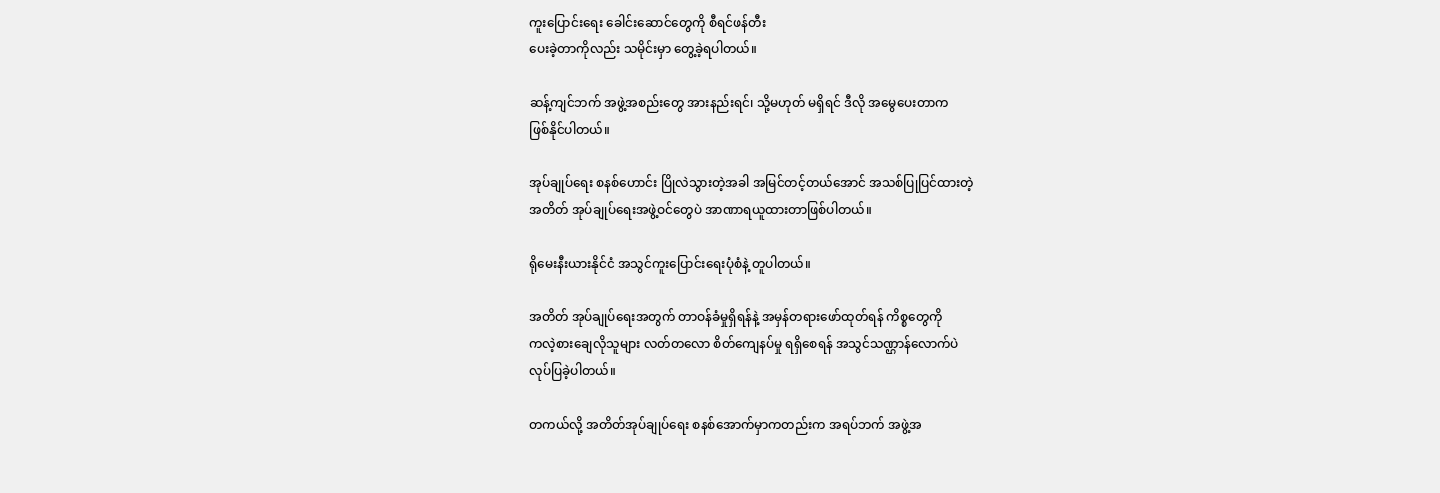ကူးပြောင်းရေး ခေါင်းဆောင်တွေကို စီရင်ဖန်တီး
ပေးခဲ့တာကိုလည်း သမိုင်းမှာ တွေ့ခဲ့ရပါတယ်။

ဆန့်ကျင်ဘက် အဖွဲ့အစည်းတွေ အားနည်းရင်၊ သို့မဟုတ် မရှိရင် ဒီလို အမွေပေးတာက
ဖြစ်နိုင်ပါတယ်။

အုပ်ချုပ်ရေး စနစ်ဟောင်း ပြိုလဲသွားတဲ့အခါ အမြင်တင့်တယ်အောင် အသစ်ပြုပြင်ထားတဲ့
အတိတ် အုပ်ချုပ်ရေးအဖွဲ့ဝင်တွေပဲ အာဏာရယူထားတာဖြစ်ပါတယ်။

ရိုမေးနီးယားနိုင်ငံ အသွင်ကူးပြောင်းရေးပုံစံနဲ့ တူပါတယ်။

အတိတ် အုပ်ချုပ်ရေးအတွက် တာဝန်ခံမှုရှိရန်နဲ့ အမှန်တရားဖော်ထုတ်ရန် ကိစ္စတွေကို
ကလဲ့စားချေလိုသူများ လတ်တလော စိတ်ကျေနပ်မှု ရရှိစေရန် အသွင်သဏ္ဌာန်လောက်ပဲ
လုပ်ပြခဲ့ပါတယ်။

တကယ်လို့ အတိတ်အုပ်ချုပ်ရေး စနစ်အောက်မှာကတည်းက အရပ်ဘက် အဖွဲ့အ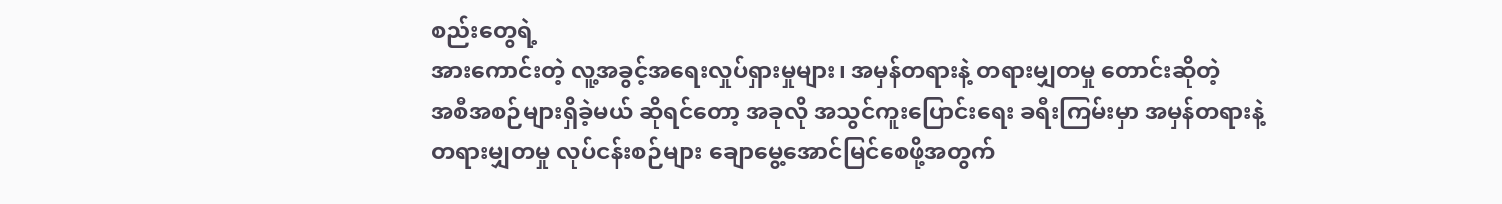စည်းတွေရဲ့
အားကောင်းတဲ့ လူ့အခွင့်အရေးလှုပ်ရှားမှုများ၊ အမှန်တရားနဲ့ တရားမျှတမှု တောင်းဆိုတဲ့
အစီအစဉ်များရှိခဲ့မယ် ဆိုရင်တော့ အခုလို အသွင်ကူးပြောင်းရေး ခရီးကြမ်းမှာ အမှန်တရားနဲ့
တရားမျှတမှု လုပ်ငန်းစဉ်များ ချောမွေ့အောင်မြင်စေဖို့အတွက်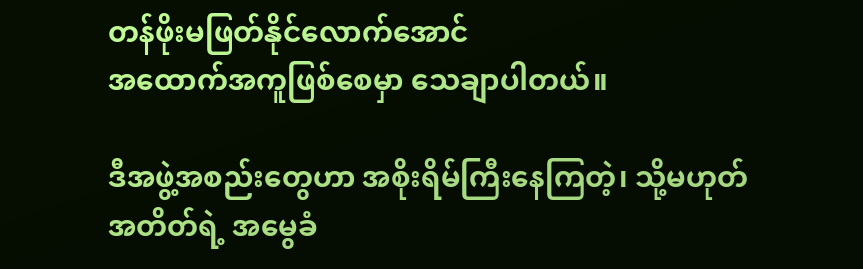တန်ဖိုးမဖြတ်နိုင်လောက်အောင်
အထောက်အကူဖြစ်စေမှာ သေချာပါတယ်။

ဒီအဖွဲ့အစည်းတွေဟာ အစိုးရိမ်ကြီးနေကြတဲ့၊ သို့မဟုတ် အတိတ်ရဲ့ အမွေခံ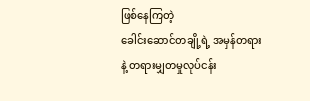ဖြစ်နေကြတဲ့
ခေါင်းဆောင်တချို့ရဲ့ အမှန်တရားနဲ့ တရားမျှတမှုလုပ်ငန်း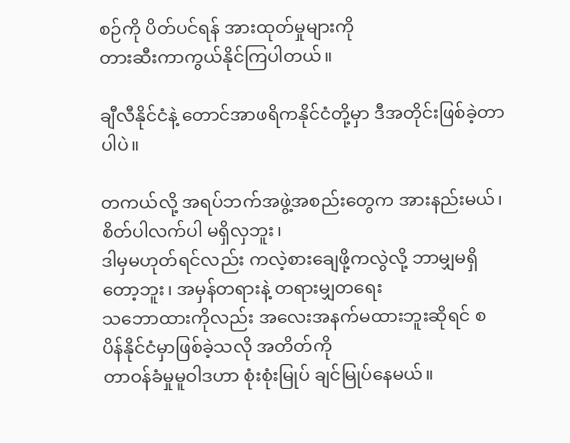စဉ်ကို ပိတ်ပင်ရန် အားထုတ်မှုများကို
တားဆီးကာကွယ်နိုင်ကြပါတယ်။

ချီလီနိုင်ငံနဲ့ တောင်အာဖရိကနိုင်ငံတို့မှာ ဒီအတိုင်းဖြစ်ခဲ့တာပါပဲ။

တကယ်လို့ အရပ်ဘက်အဖွဲ့အစည်းတွေက အားနည်းမယ်၊ စိတ်ပါလက်ပါ မရှိလှဘူး၊
ဒါမှမဟုတ်ရင်လည်း ကလဲ့စားချေဖို့ကလွဲလို့ ဘာမျှမရှိတော့ဘူး၊ အမှန်တရားနဲ့ တရားမျှတရေး
သဘောထားကိုလည်း အလေးအနက်မထားဘူးဆိုရင် စပိန်နိုင်ငံမှာဖြစ်ခဲ့သလို အတိတ်ကို
တာဝန်ခံမှုမူဝါဒဟာ စုံးစုံးမြုပ် ချင်မြုပ်နေမယ်။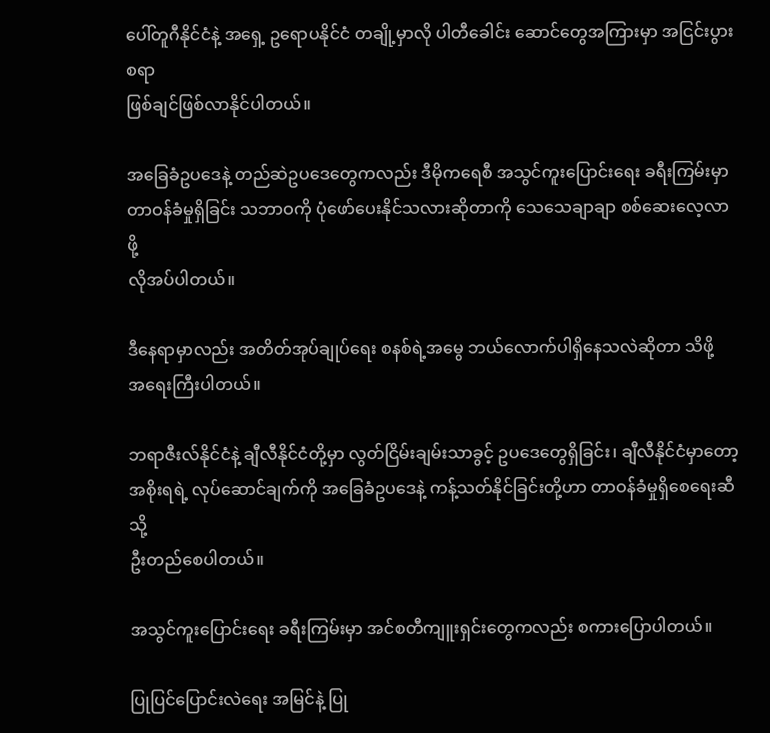ပေါ်တူဂီနိုင်ငံနဲ့ အရှေ့ ဥရောပနိုင်ငံ တချို့မှာလို ပါတီခေါင်း ဆောင်တွေအကြားမှာ အငြင်းပွားစရာ
ဖြစ်ချင်ဖြစ်လာနိုင်ပါတယ်။

အခြေခံဥပဒေနဲ့ တည်ဆဲဥပဒေတွေကလည်း ဒီမိုကရေစီ အသွင်ကူးပြောင်းရေး ခရီးကြမ်းမှာ
တာဝန်ခံမှုရှိခြင်း သဘာဝကို ပုံဖော်ပေးနိုင်သလားဆိုတာကို သေသေချာချာ စစ်ဆေးလေ့လာဖို့
လိုအပ်ပါတယ်။

ဒီနေရာမှာလည်း အတိတ်အုပ်ချုပ်ရေး စနစ်ရဲ့အမွေ ဘယ်လောက်ပါရှိနေသလဲဆိုတာ သိဖို့
အရေးကြီးပါတယ်။

ဘရာဇီးလ်နိုင်ငံနဲ့ ချီလီနိုင်ငံတို့မှာ လွတ်ငြိမ်းချမ်းသာခွင့် ဥပဒေတွေရှိခြင်း၊ ချီလီနိုင်ငံမှာတော့
အစိုးရရဲ့ လုပ်ဆောင်ချက်ကို အခြေခံဥပဒေနဲ့ ကန့်သတ်နိုင်ခြင်းတို့ဟာ တာဝန်ခံမှုရှိစေရေးဆီသို့
ဦးတည်စေပါတယ်။

အသွင်ကူးပြောင်းရေး ခရီးကြမ်းမှာ အင်စတီကျူးရှင်းတွေကလည်း စကားပြောပါတယ်။

ပြုပြင်ပြောင်းလဲရေး အမြင်နဲ့ ပြု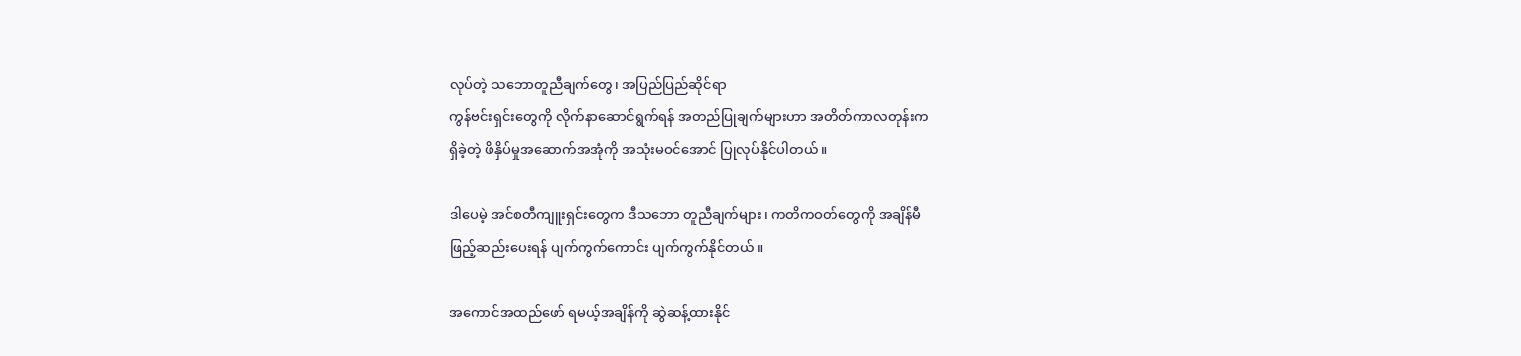လုပ်တဲ့ သဘောတူညီချက်တွေ၊ အပြည်ပြည်ဆိုင်ရာ
ကွန်ဗင်းရှင်းတွေကို လိုက်နာဆောင်ရွက်ရန် အတည်ပြုချက်များဟာ အတိတ်ကာလတုန်းက
ရှိခဲ့တဲ့ ဖိနှိပ်မှုအဆောက်အအုံကို အသုံးမဝင်အောင် ပြုလုပ်နိုင်ပါတယ်။

ဒါပေမဲ့ အင်စတီကျူးရှင်းတွေက ဒီသဘော တူညီချက်များ၊ ကတိကဝတ်တွေကို အချိန်မီ
ဖြည့်ဆည်းပေးရန် ပျက်ကွက်ကောင်း ပျက်ကွက်နိုင်တယ်။

အကောင်အထည်ဖော် ရမယ့်အချိန်ကို ဆွဲဆန့်ထားနိုင်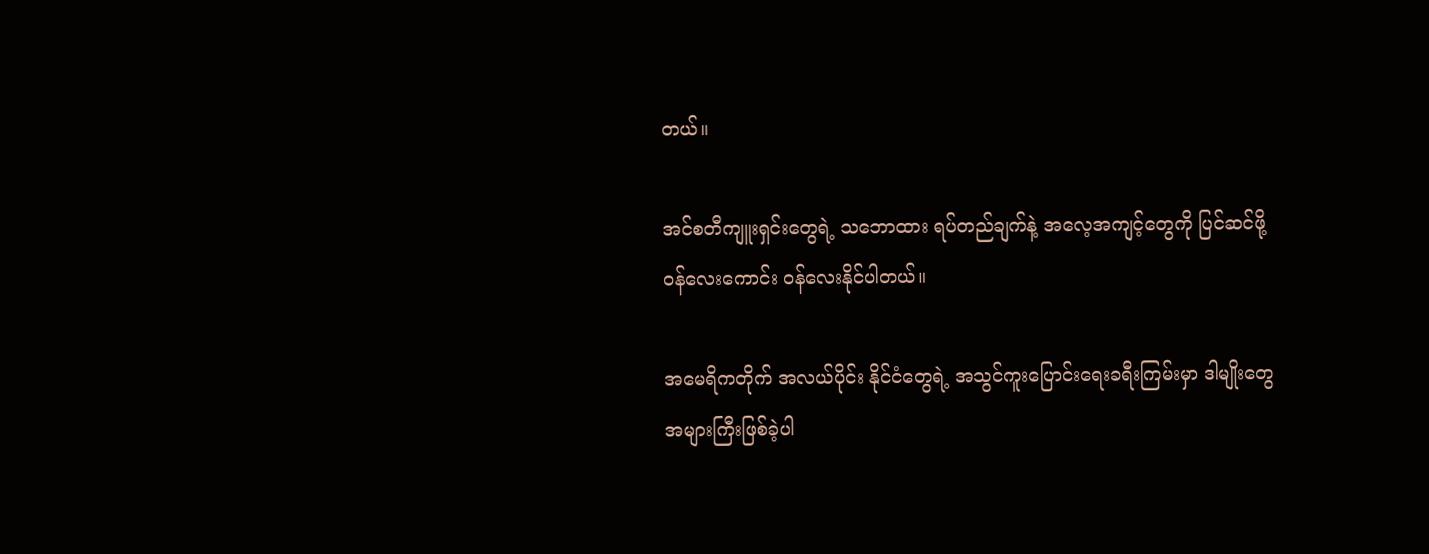တယ်။

အင်စတီကျူးရှင်းတွေရဲ့ သဘောထား ရပ်တည်ချက်နဲ့ အလေ့အကျင့်တွေကို ပြင်ဆင်ဖို့
၀န်လေးကောင်း ၀န်လေးနိုင်ပါတယ်။

အမေရိကတိုက် အလယ်ပိုင်း နိုင်ငံတွေရဲ့ အသွင်ကူးပြောင်းရေးခရီးကြမ်းမှာ ဒါမျိုးတွေ
အများကြီးဖြစ်ခဲ့ပါ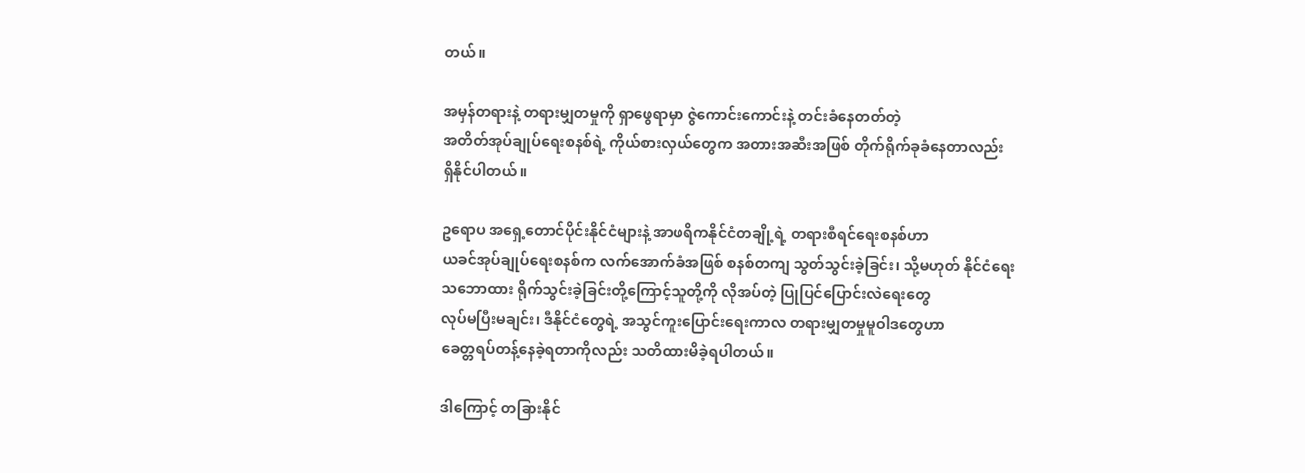တယ်။

အမှန်တရားနဲ့ တရားမျှတမှုကို ရှာဖွေရာမှာ ဇွဲကောင်းကောင်းနဲ့ တင်းခံနေတတ်တဲ့
အတိတ်အုပ်ချုပ်ရေးစနစ်ရဲ့ ကိုယ်စားလှယ်တွေက အတားအဆီးအဖြစ် တိုက်ရိုက်ခုခံနေတာလည်း
ရှိနိုင်ပါတယ်။

ဥရောပ အရှေ့တောင်ပိုင်းနိုင်ငံများနဲ့ အာဖရိကနိုင်ငံတချို့ရဲ့ တရားစီရင်ရေးစနစ်ဟာ
ယခင်အုပ်ချုပ်ရေးစနစ်က လက်အောက်ခံအဖြစ် စနစ်တကျ သွတ်သွင်းခဲ့ခြင်း၊ သို့မဟုတ် နိုင်ငံရေး
သဘောထား ရိုက်သွင်းခဲ့ခြင်းတို့ကြောင့်သူတို့ကို လိုအပ်တဲ့ ပြုပြင်ပြောင်းလဲရေးတွေ
လုပ်မပြီးမချင်း၊ ဒီနိုင်ငံတွေရဲ့ အသွင်ကူးပြောင်းရေးကာလ တရားမျှတမှုမူဝါဒတွေဟာ
ခေတ္တရပ်တန့်နေခဲ့ရတာကိုလည်း သတိထားမိခဲ့ရပါတယ်။

ဒါကြောင့် တခြားနိုင်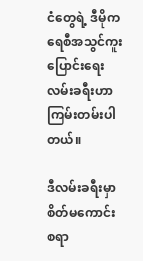ငံတွေရဲ့ ဒီမိုကရေစီအသွင်ကူးပြောင်းရေး လမ်းခရီးဟာ
ကြမ်းတမ်းပါတယ်။

ဒီလမ်းခရီးမှာ စိတ်မကောင်းစရာ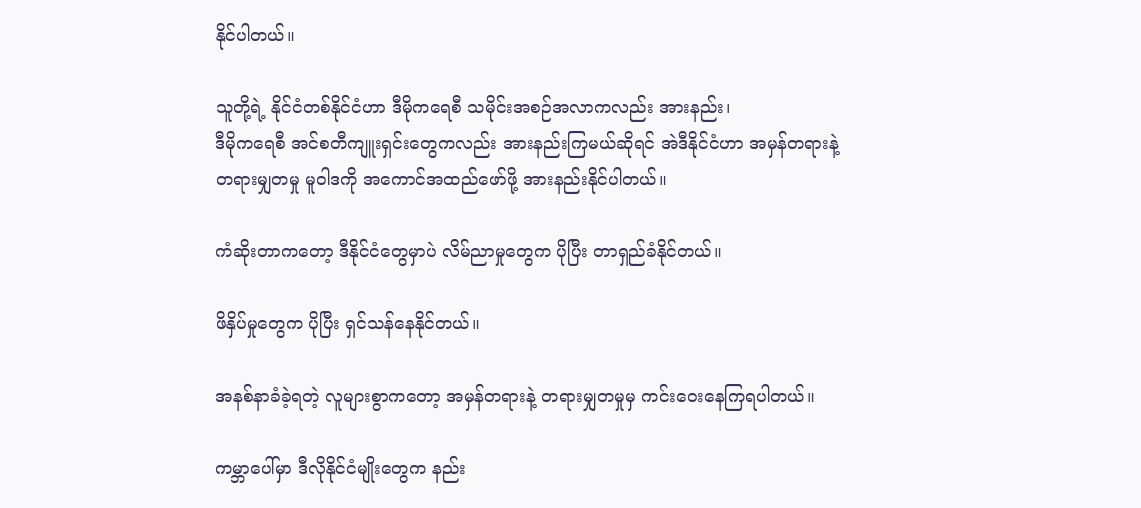နိုင်ပါတယ်။

သူတို့ရဲ့ နိုင်ငံတစ်နိုင်ငံဟာ ဒီမိုကရေစီ သမိုင်းအစဉ်အလာကလည်း အားနည်း၊
ဒီမိုကရေစီ အင်စတီကျူးရှင်းတွေကလည်း အားနည်းကြမယ်ဆိုရင် အဲဒီနိုင်ငံဟာ အမှန်တရားနဲ့
တရားမျှတမှု မူဝါဒကို အကောင်အထည်ဖော်ဖို့ အားနည်းနိုင်ပါတယ်။

ကံဆိုးတာကတော့ ဒီနိုင်ငံတွေမှာပဲ လိမ်ညာမှုတွေက ပိုပြီး တာရှည်ခံနိုင်တယ်။

ဖိနှိပ်မှုတွေက ပိုပြီး ရှင်သန်နေနိုင်တယ်။

အနစ်နာခံခဲ့ရတဲ့ လူများစွာကတော့ အမှန်တရားနဲ့ တရားမျှတမှုမှ ကင်းဝေးနေကြရပါတယ်။

ကမ္ဘာပေါ်မှာ ဒီလိုနိုင်ငံမျိုးတွေက နည်း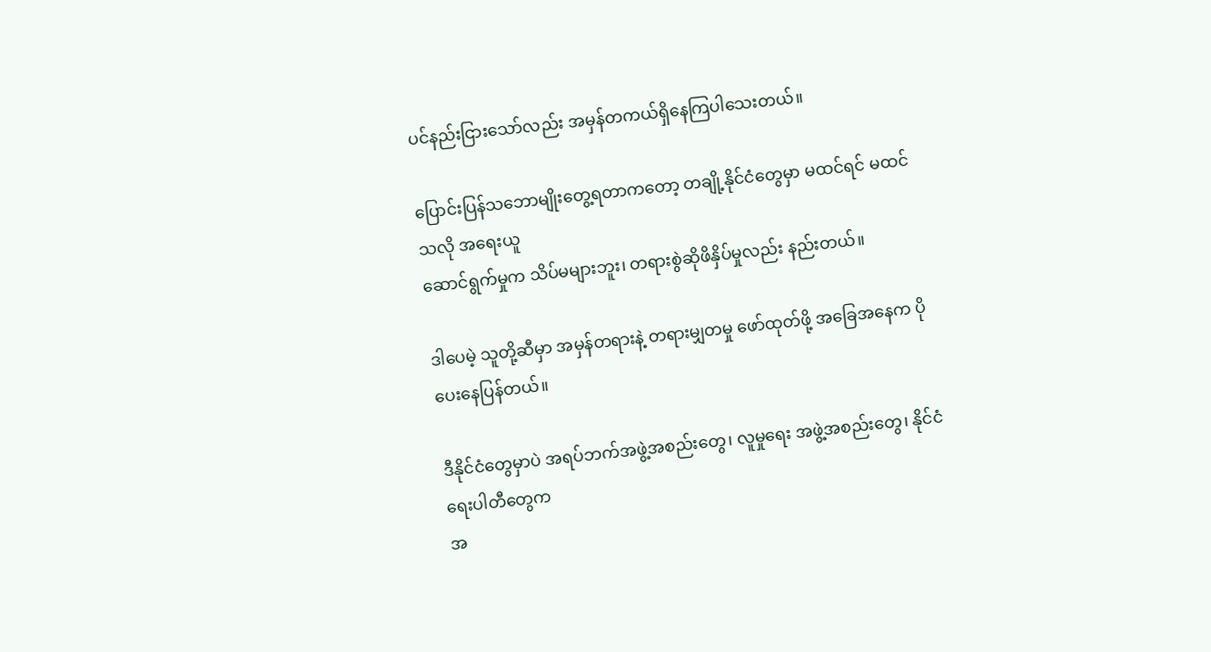ပင်နည်းငြားသော်လည်း အမှန်တကယ်ရှိနေကြပါသေးတယ်။

ပြောင်းပြန်သဘောမျိုးတွေ့ရတာကတော့ တချို့နိုင်ငံတွေမှာ မထင်ရင် မထင်သလို အရေးယူ
ဆောင်ရွက်မှုက သိပ်မများဘူး၊ တရားစွဲဆိုဖိနှိပ်မှုလည်း နည်းတယ်။

ဒါပေမဲ့ သူတို့ဆီမှာ အမှန်တရားနဲ့ တရားမျှတမှု ဖော်ထုတ်ဖို့ အခြေအနေက ပိုပေးနေပြန်တယ်။

ဒီနိုင်ငံတွေမှာပဲ အရပ်ဘက်အဖွဲ့အစည်းတွေ၊ လူမှုရေး အဖွဲ့အစည်းတွေ၊ နိုင်ငံရေးပါတီတွေက
အ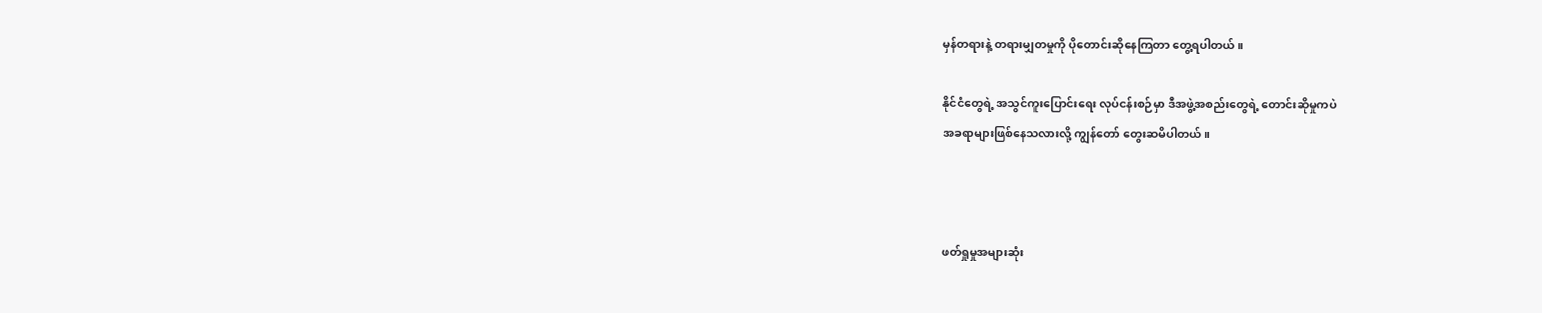မှန်တရားနဲ့ တရားမျှတမှုကို ပိုတောင်းဆိုနေကြတာ တွေ့ရပါတယ်။

နိုင်ငံတွေရဲ့ အသွင်ကူးပြောင်းရေး လုပ်ငန်းစဉ်မှာ ဒီအဖွဲ့အစည်းတွေရဲ့ တောင်းဆိုမှုကပဲ
အခရာများဖြစ်နေသလားလို့ ကျွန်တော် တွေးဆမိပါတယ်။



ဖတ်ရှုမှုအများဆုံး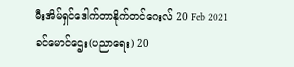မီးအိမ်ရှင်ဒေါက်တာနိုက်တင်ဂေးလ် 20 Feb 2021
ခင်မောင်ဌေး(ပညာရေး) 20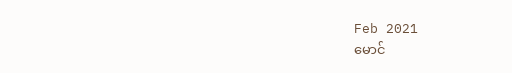Feb 2021
မောင်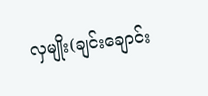လှမျိုး(ချင်းချောင်း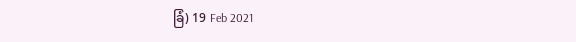ခြံ) 19 Feb 2021